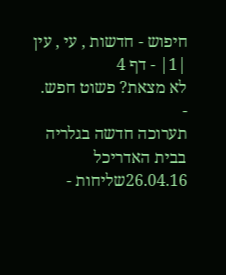חיפוש - חדשות , עי , עין |1| - דף 4
לא מצאת? פשוט חפש.
-
תערוכה חדשה בגלריה בבית האדריכל
26.04.16שליחות -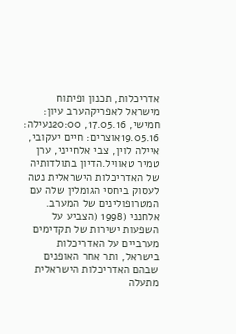אדריכלות, תכנון ופיתוח מישראל לאפריקהערב עיון: חמישי, 17.05.16, 20:00נעילה: 19.05.16אוצרים: חיים יעקובי, איילה לוין, צבי אלחייני, ערן טמיר טאוויל.הדיון בתולדותיה של האדריכלות הישראלית נטה לעסוק ביחסי הגומלין שלה עם המטרופולינים של המערב. אלחנני (1998 (הצביע על השפעות ישירות של תקדימים מערביים על האדריכלות בישראל, ותר אחר האופנים שבהם האדריכלות הישראלית מתעלה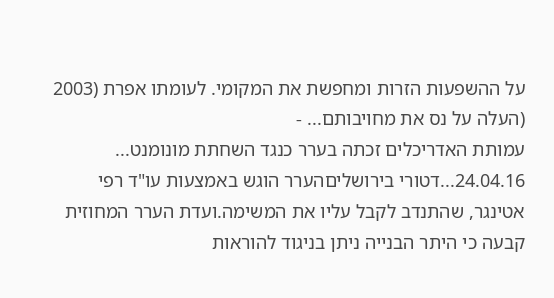על ההשפעות הזרות ומחפשת את המקומי. לעומתו אפרת (2003 (העלה על נס את מחויבותם... -
עמותת האדריכלים זכתה בערר כנגד השחתת מונומנט...
24.04.16...דטורי בירושליםהערר הוגש באמצעות עו"ד רפי אטינגר, שהתנדב לקבל עליו את המשימה.ועדת הערר המחוזית קבעה כי היתר הבנייה ניתן בניגוד להוראות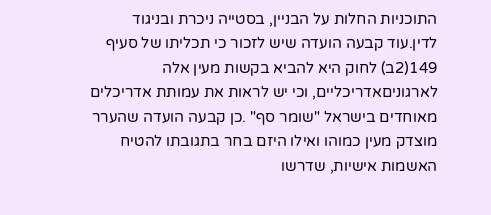התוכניות החלות על הבניין, בסטייה ניכרת ובניגוד לדין.עוד קבעה הועדה שיש לזכור כי תכליתו של סעיף 149(2ב) לחוק היא להביא בקשות מעין אלה לארגוניםאדריכליים, וכי יש לראות את עמותת אדריכלים מאוחדים בישראל "שומר סף" .כן קבעה הועדה שהערר מוצדק מעין כמוהו ואילו היזם בחר בתגובתו להטיח האשמות אישיות, שדרשו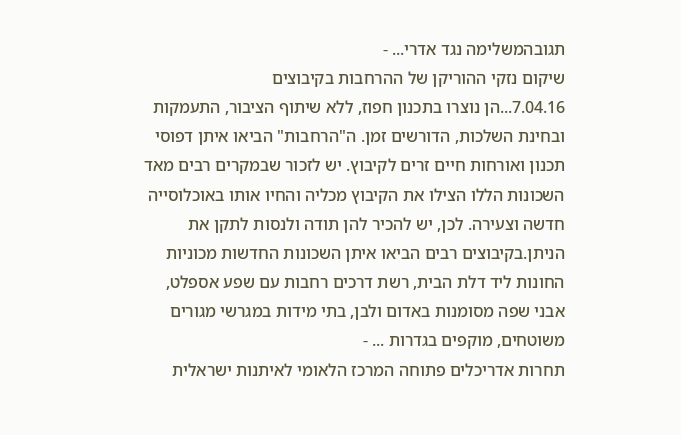תגובהמשלימה נגד אדרי... -
שיקום נזקי ההוריקן של ההרחבות בקיבוצים
7.04.16...הן נוצרו בתכנון חפוז, ללא שיתוף הציבור, התעמקות ובחינת השלכות, הדורשים זמן. ה"הרחבות" הביאו איתן דפוסי תכנון ואורחות חיים זרים לקיבוץ. יש לזכור שבמקרים רבים מאד השכונות הללו הצילו את הקיבוץ מכליה והחיו אותו באוכלוסייה חדשה וצעירה. לכן, יש להכיר להן תודה ולנסות לתקן את הניתן.בקיבוצים רבים הביאו איתן השכונות החדשות מכוניות החונות ליד דלת הבית, רשת דרכים רחבות עם שפע אספלט, אבני שפה מסומנות באדום ולבן, בתי מידות במגרשי מגורים משוטחים, מוקפים בגדרות ... -
תחרות אדריכלים פתוחה המרכז הלאומי לאיתנות ישראלית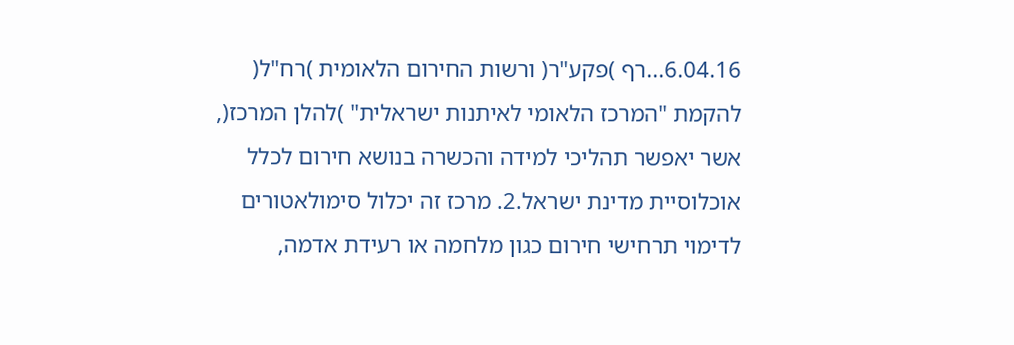6.04.16...רף )פקע"ר( ורשות החירום הלאומית )רח"ל( להקמת "המרכז הלאומי לאיתנות ישראלית" )להלן המרכז(, אשר יאפשר תהליכי למידה והכשרה בנושא חירום לכלל אוכלוסיית מדינת ישראל.2. מרכז זה יכלול סימולאטורים לדימוי תרחישי חירום כגון מלחמה או רעידת אדמה,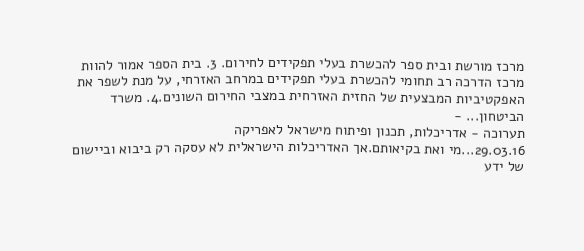מרכז מורשת ובית ספר להכשרת בעלי תפקידים לחירום. 3. בית הספר אמור להוות מרכז הדרכה רב תחומי להכשרת בעלי תפקידים במרחב האזרחי, על מנת לשפר את האפקטיביות המבצעית של החזית האזרחית במצבי החירום השונים.4. משרד הביטחון... -
תערוכה - אדריכלות, תכנון ופיתוח מישראל לאפריקה
29.03.16...מי ואת בקיאותם.אך האדריכלות הישראלית לא עסקה רק ביבוא וביישום של ידע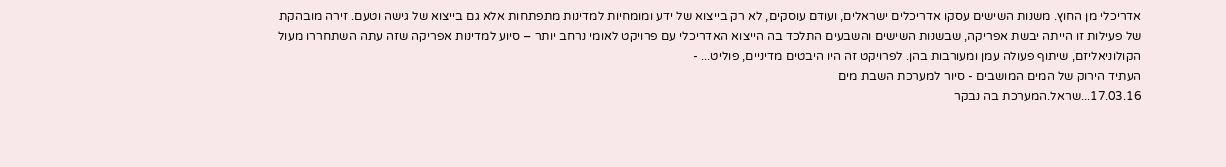אדריכלי מן החוץ. משנות השישים עסקו אדריכלים ישראלים, ועודם עוסקים, לא רק בייצוא של ידע ומומחיות למדינות מתפתחות אלא גם בייצוא של גישה וטעם. זירה מובהקת של פעילות זו הייתה יבשת אפריקה, שבשנות השישים והשבעים התלכד בה הייצוא האדריכלי עם פרויקט לאומי נרחב יותר – סיוע למדינות אפריקה שזה עתה השתחררו מעול הקולוניאליזם, שיתוף פעולה עמן ומעורבות בהן. לפרויקט זה היו היבטים מדיניים, פוליט... -
העתיד הירוק של המים המושבים - סיור למערכת השבת מים
17.03.16...שראל.המערכת בה נבקר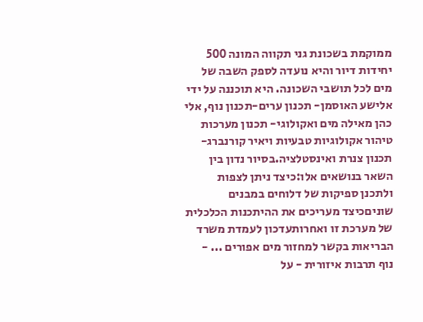ממוקמת בשכונת גני תקווה המונה 500 יחידות דיור והיא נועדה לספק השבה של מים לכל תושבי השכונה. היא תוכננה על ידי אלישע האוסמן- תכנון ערים-תכנון נוף, אלי כהן מאילה מים ואקולוגי- תכנון מערכות טיהור אקולוגיות טבעיות ויאיר קורנברג- תכנון צנרת ואינסטלציה.בסיור נדון בין השאר בנושאים אלו:כיצד ניתן לצפות ולתכנן ספיקות של דלוחים במבנים שוניםכיצד מעריכים את ההיתכנות הכלכלית של מערכת זו ואחרותעדכון לעמדת משרד הבריאות בקשר למחזור מים אפורים ... -
נוף תרבות איזורית - על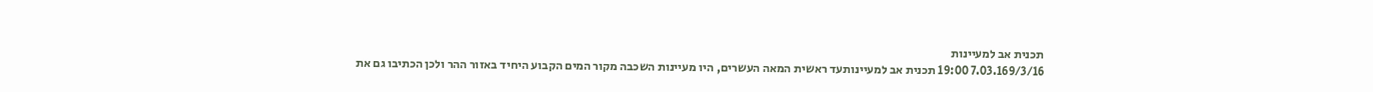תכנית אב למעיינות
7.03.169/3/16 19:00 תכנית אב למעיינותעד ראשית המאה העשרים, היו מעיינות השכבה מקור המים הקבוע היחיד באזור ההר ולכן הכתיבו גם את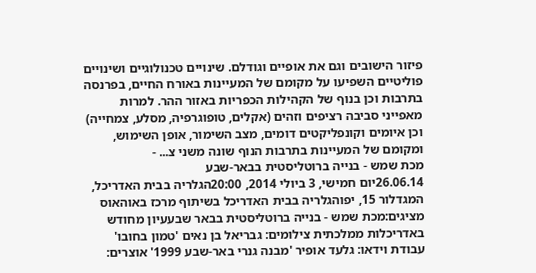פיזור הישובים וגם את אופיים וגודלם. שינויים טכנולוגיים ושינויים פוליטיים השפיעו על מקומם של המעיינות באורח החיים, בפרנסה בתרבות וכן בנוף של הקהילות הכפריות באזור ההר. למרות מאפייני סביבה רציפים וזהים (אקלים, טופוגרפיה, מסלע, צמחייה) וכן איומים וקונפליקטים דומים, מצב השימור, אופן השימוש, ומקומם של המעיינות בתרבות הנוף שונה משני צ... -
מכת שמש - בנייה ברוטליסטית בבאר-שבע
26.06.14יום חמישי, 3 ביולי 2014, 20:00הגלריה בבית האדריכל, המגדלור 15, יפוהגלריה בבית האדריכל בשיתוף מרכז באוהאוס מציגים:מכת שמש - בנייה ברוטליסטית בבאר שבעעיון מחודש באדריכלות ממלכתית צילומים: גבריאל בן נאים 'טמון בחובו' עבודת וידאו: גלעד אופיר 'מבנה גנרי באר-שבע 1999' אוצרים: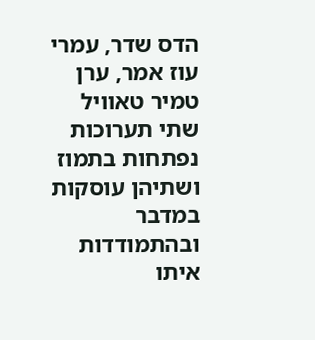הדס שדר, עמרי עוז אמר, ערן טמיר טאוויל שתי תערוכות נפתחות בתמוז ושתיהן עוסקות במדבר ובהתמודדות איתו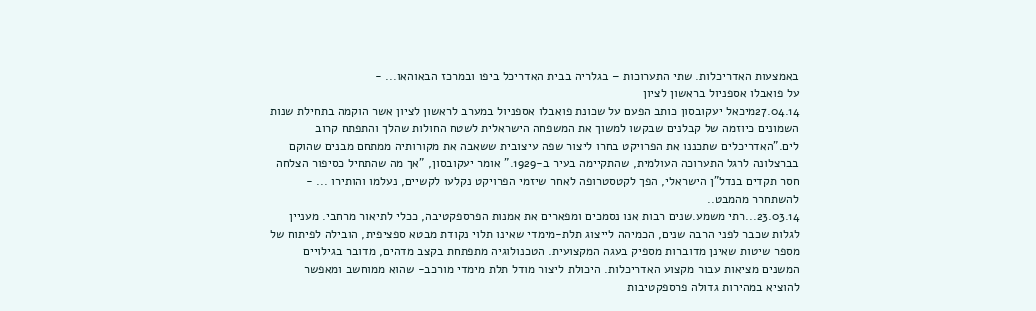באמצעות האדריכלות. שתי התערוכות – בגלריה בבית האדריכל ביפו ובמרכז הבאוהאו... -
על פואבלו אספניול בראשון לציון
27.04.14מיכאל יעקובסון כותב הפעם על שכונת פואבלו אספניול במערב לראשון לציון אשר הוקמה בתחילת שנות השמונים כיוזמה של קבלנים שבקשו למשוך את המשפחה הישראלית לשטח החולות שהלך והתפתח קרוב לים."האדריכלים שתכננו את הפרויקט בחרו ליצור שפה עיצובית ששאבה את מקורותיה ממתחם מבנים שהוקם בברצלונה לרגל התערוכה העולמית, שהתקיימה בעיר ב-1929." אומר יעקובסון, "אך מה שהתחיל כסיפור הצלחה חסר תקדים בנדל"ן הישראלי, הפך לקטסטרופה לאחר שיזמי הפרויקט נקלעו לקשיים, נעלמו והותירו ... -
להשתחרר מהמבט..
23.03.14...רתי משמע.שנים רבות אנו נסמכים ומפארים את אמנות הפרספקטיבה, ככלי לתיאור מרחבי. מעניין לגלות שכבר לפני הרבה שנים, הכמיהה לייצוג תלת-מימדי שאינו תלוי נקודת מבטא ספציפית, הובילה לפיתוח של מספר שיטות שאינן מדוברות מספיק בעגה המקצועית. הטכנולוגיה מתפתחת בקצב מדהים, מדובר בגילויים המשנים מציאות עבור מקצוע האדריכלות. היכולת ליצור מודל תלת מימדי מורכב- שהוא ממוחשב ומאפשר להוציא במהירות גדולה פרספקטיבות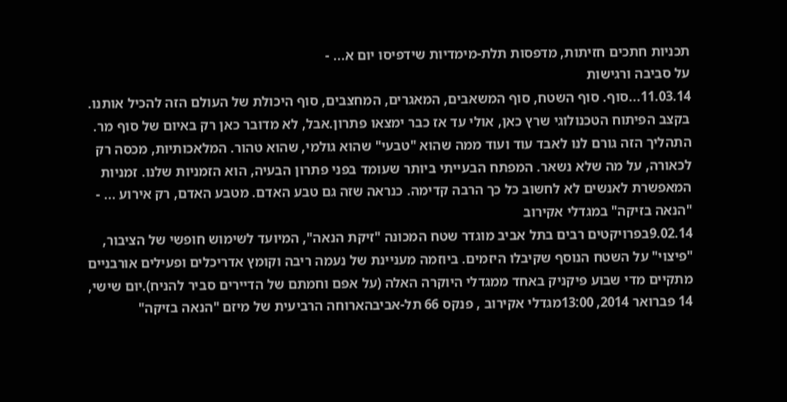תכניות חתכים חזיתות, מדפסות תלת-מימדיות שידפיסו יום א... -
על סביבה ורגישות
11.03.14...סוף. סוף השטח, סוף המשאבים, המאגרים, המחצבים, סוף היכולת של העולם הזה להכיל אותנו. בקצב הפיתוח הטכנולוגי שרץ כאן, אולי עד אז כבר ימצאו פתרון.אבל, לא מדובר כאן רק באיום של סוף מר. התהליך הזה גורם לנו לאבד עוד ועוד ממה שהוא "טבעי" שהוא גולמי, שהוא טהור. המלאכותיות, מכסה רק לכאורה, על מה שלא נשאר. המפתח הבעייתי ביותר שעומד בפני פתרון הבעיה, הוא הזמניות שלנו. זמניות המאפשרת לאנשים לא לחשוב כל כך הרבה קדימה. כנראה שזה גם טבע האדם. מטבע האדם, רק אירוע ... -
"הנאה בזיקה" במגדלי אקירוב
9.02.14בפרויקטים רבים בתל אביב מוגדר שטח המכונה "זיקת הנאה", המיועד לשימוש חופשי של הציבור, "פיצוי" על השטח הנוסף שקיבלו היזמים. ביוזמה מעניינת של נעמה ריבה וקומץ אדריכלים ופעילים אורבניים מתקיים מדי שבוע פיקניק באחד ממגדלי היוקרה האלה (על אפם וחמתם של הדיירים סביר להניח).יום שישי, 14 פברואר 2014, 13:00מגדלי אקירוב , פנקס 66 תל-אביבהארוחה הרביעית של מיזם "הנאה בזיקה"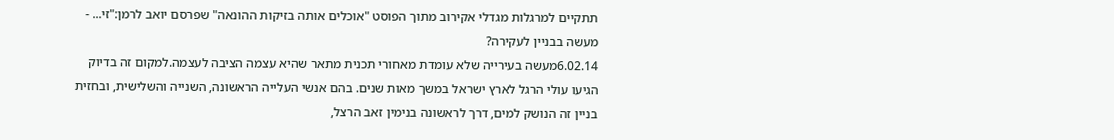תתקיים למרגלות מגדלי אקירוב מתוך הפוסט "אוכלים אותה בזיקות ההונאה" שפרסם יואב לרמן:"זי... -
מעשה בבניין לעקירה?
6.02.14מעשה בעירייה שלא עומדת מאחורי תכנית מתאר שהיא עצמה הציבה לעצמה.למקום זה בדיוק הגיעו עולי הרגל לארץ ישראל במשך מאות שנים. בהם אנשי העלייה הראשונה, השנייה והשלישית, ובחזית בניין זה הנושק למים, דרך לראשונה בנימין זאב הרצל,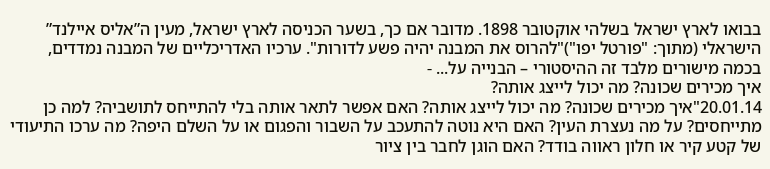בבואו לארץ ישראל בשלהי אוקטובר 1898. מדובר אם כך, בשער הכניסה לארץ ישראל, מעין ה”אליס איילנד” הישראלי (מתוך: "פורטל יפו")"להרוס את המבנה יהיה פשע לדורות". ערכיו האדריכליים של המבנה נמדדים, בכמה מישורים מלבד זה ההיסטורי – הבנייה על... -
איך מכירים שכונה? מה יכול לייצג אותה?
20.01.14"איך מכירים שכונה? מה יכול לייצג אותה? האם אפשר לתאר אותה בלי להתייחס לתושביה? למה כן מתייחסים? על מה נעצרת העין? האם היא נוטה להתעכב על השבור והפגום או על השלם היפה? מה ערכו התיעודי של קטע קיר או חלון ראווה בודד? האם הוגן לחבר בין ציור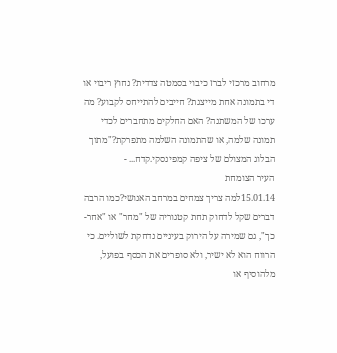מרחוב מרכזי לברז כיבוי בסמטה צדדית? נחוץ ריבוי או די בתמונה אחת מייצגת? חייבים להתייחס לקבוע? מה ערכו של המשתנה? האם החלקים מתחברים לכדי תמונה שלמה, או שהתמונה השלמה מתפרקת?"מתוך הבלוג המצולם של ציפה קמפינסקי.קדח... -
העיר הצומחת
15.01.14למה צריך צמחים במרחב האנושי?כמו הרבה דברים שקל לדחוק תחת קטגוריה של "מחר" או "אחר-כך", גם שמירה על הירוק בעיניים נדחקת לשוליים. כי הרווח הוא לא ישיר, ולא סופרים את הכסף בפועל, מלהוסיף או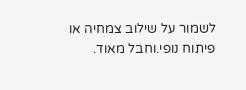לשמור על שילוב צמחיה או פיתוח נופי.וחבל מאוד.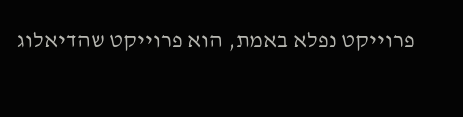פרוייקט נפלא באמת, הוא פרוייקט שהדיאלוג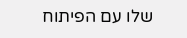שלו עם הפיתוח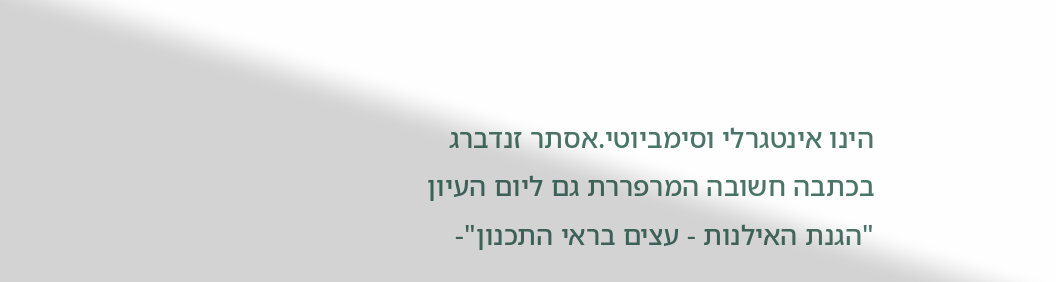הינו אינטגרלי וסימביוטי.אסתר זנדברג בכתבה חשובה המרפררת גם ליום העיון "הגנת האילנות - עצים בראי התכנון"-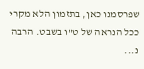שפרסמנו כאן, בתזמון הלא מקרי ככל הנראה של ט"ו בשבט. הרבה נ...